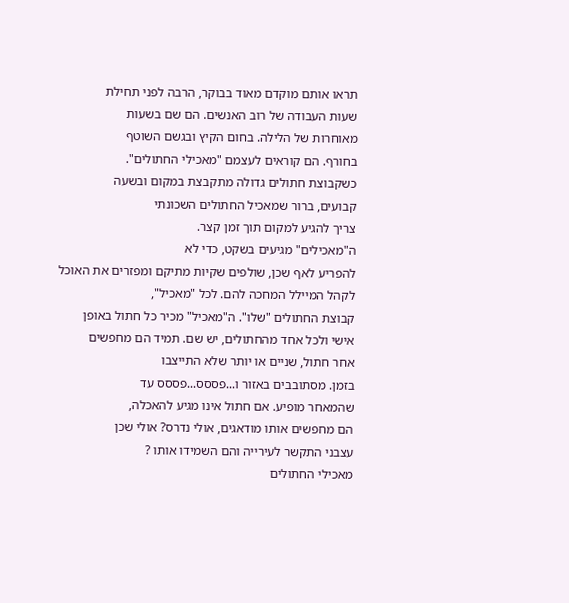תראו אותם מוקדם מאוד בבוקר, הרבה לפני תחילת
שעות העבודה של רוב האנשים. הם שם בשעות
מאוחרות של הלילה. בחום הקיץ ובגשם השוטף
בחורף. הם קוראים לעצמם "מאכילי החתולים".
כשקבוצת חתולים גדולה מתקבצת במקום ובשעה
קבועים, ברור שמאכיל החתולים השכונתי
צריך להגיע למקום תוך זמן קצר.
ה"מאכילים" מגיעים בשקט, כדי לא
להפריע לאף שכן, שולפים שקיות מתיקם ומפזרים את האוכל
לקהל המיילל המחכה להם. לכל "מאכיל",
קבוצת החתולים "שלו". ה"מאכיל" מכיר כל חתול באופן
אישי ולכל אחד מהחתולים, יש שם. תמיד הם מחפשים
אחר חתול, שניים או יותר שלא התייצבו
בזמן. מסתובבים באזור ו...פססס...פססס עד
שהמאחר מופיע. אם חתול אינו מגיע להאכלה,
הם מחפשים אותו מודאגים, אולי נדרס? אולי שכן
עצבני התקשר לעירייה והם השמידו אותו ?
מאכילי החתולים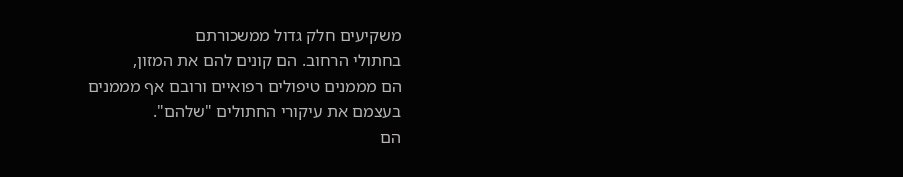משקיעים חלק גדול ממשכורתם
בחתולי הרחוב. הם קונים להם את המזון,
הם מממנים טיפולים רפואיים ורובם אף מממנים
בעצמם את עיקורי החתולים "שלהם".
הם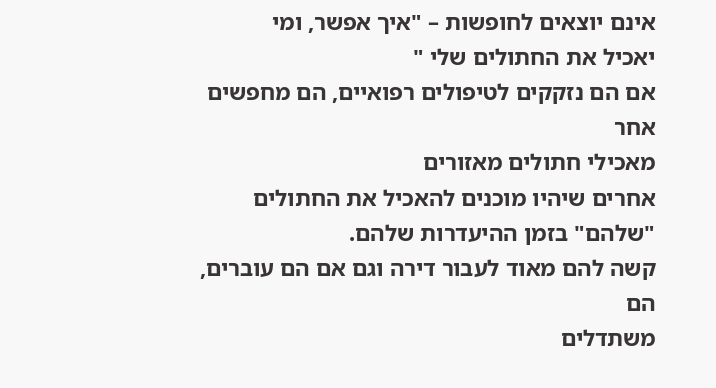אינם יוצאים לחופשות – "איך אפשר, ומי
יאכיל את החתולים שלי "
אם הם נזקקים לטיפולים רפואיים, הם מחפשים אחר
מאכילי חתולים מאזורים
אחרים שיהיו מוכנים להאכיל את החתולים
"שלהם" בזמן ההיעדרות שלהם.
קשה להם מאוד לעבור דירה וגם אם הם עוברים, הם
משתדלים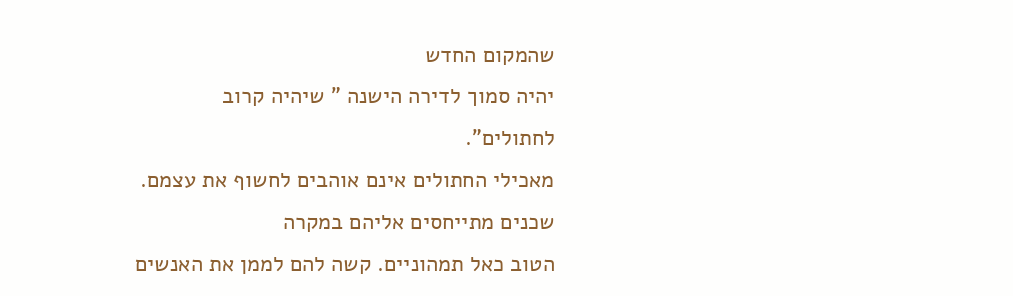שהמקום החדש
יהיה סמוך לדירה הישנה " שיהיה קרוב
לחתולים".
מאכילי החתולים אינם אוהבים לחשוף את עצמם.
שכנים מתייחסים אליהם במקרה
הטוב כאל תמהוניים. קשה להם לממן את האנשים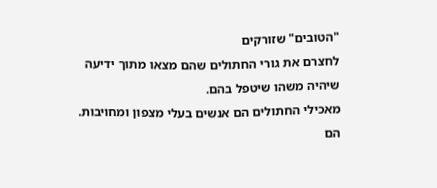"הטובים" שזורקים
לחצרם את גורי החתולים שהם מצאו מתוך ידיעה
שיהיה משהו שיטפל בהם.
מאכילי החתולים הם אנשים בעלי מצפון ומחויבות.
הם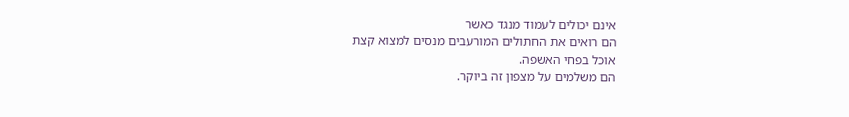אינם יכולים לעמוד מנגד כאשר
הם רואים את החתולים המורעבים מנסים למצוא קצת
אוכל בפחי האשפה.
הם משלמים על מצפון זה ביוקר.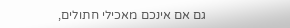גם אם אינכם מאכילי חתולים,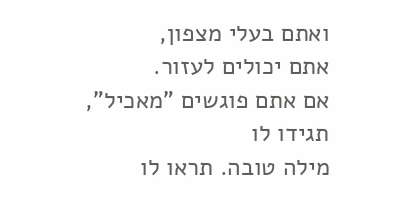ואתם בעלי מצפון,
אתם יכולים לעזור.
אם אתם פוגשים "מאכיל", תגידו לו
מילה טובה. תראו לו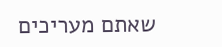שאתם מעריכים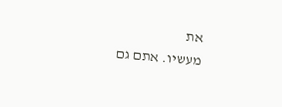את
מעשיו. אתם גם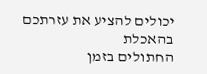יכולים להציע את עזרתכם בהאכלת
החתולים בזמן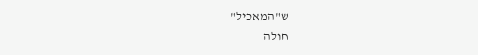ש"המאכיל"
חולה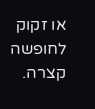או זקוק לחופשה קצרה.